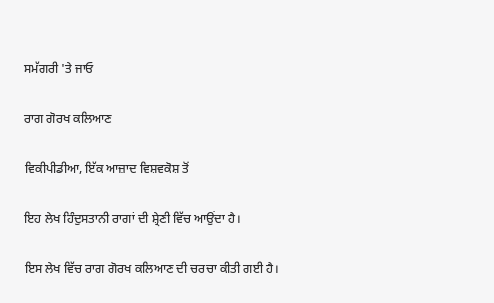ਸਮੱਗਰੀ 'ਤੇ ਜਾਓ

ਰਾਗ ਗੋਰਖ ਕਲਿਆਣ

ਵਿਕੀਪੀਡੀਆ, ਇੱਕ ਆਜ਼ਾਦ ਵਿਸ਼ਵਕੋਸ਼ ਤੋਂ

ਇਹ ਲੇਖ ਹਿੰਦੁਸਤਾਨੀ ਰਾਗਾਂ ਦੀ ਸ਼੍ਰੇਣੀ ਵਿੱਚ ਆਉਂਦਾ ਹੈ।

ਇਸ ਲੇਖ ਵਿੱਚ ਰਾਗ ਗੋਰਖ ਕਲਿਆਣ ਦੀ ਚਰਚਾ ਕੀਤੀ ਗਈ ਹੈ।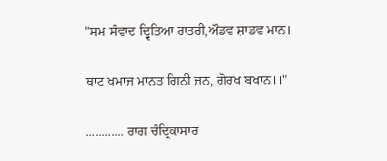"ਸਮ ਸੰਵਾਦ ਦ੍ਵਿਤਿਆ ਰਾਤਰੀ,ਔਡਵ ਸ਼ਾਡਵ ਮਾਨ।

ਥਾਟ ਖਮਾਜ ਮਾਨਤ ਗਿਨੀ ਜਨ, ਗੋਰਖ ਬਖਾਨ।।"

............ ਰਾਗ ਚੰਦ੍ਰਿਕਾਸਾਰ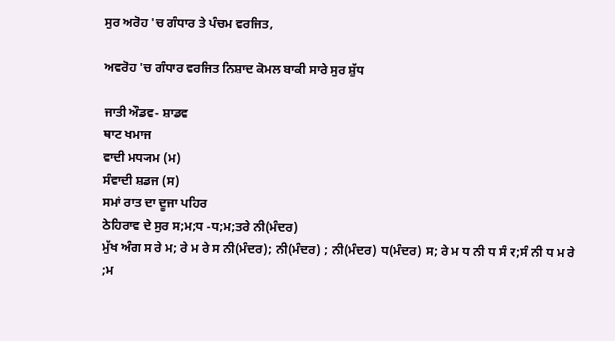ਸੁਰ ਅਰੋਹ 'ਚ ਗੰਧਾਰ ਤੇ ਪੰਚਮ ਵਰਜਿਤ,

ਅਵਰੋਹ 'ਚ ਗੰਧਾਰ ਵਰਜਿਤ ਨਿਸ਼ਾਦ ਕੋਮਲ ਬਾਕੀ ਸਾਰੇ ਸੁਰ ਸ਼ੁੱਧ

ਜਾਤੀ ਔਡਵ- ਸ਼ਾਡਵ
ਥਾਟ ਖਮਾਜ
ਵਾਦੀ ਮਧ੍ਯਮ (ਮ)
ਸੰਵਾਦੀ ਸ਼ਡਜ (ਸ)
ਸਮਾਂ ਰਾਤ ਦਾ ਦੂਜਾ ਪਹਿਰ
ਠੇਹਿਰਾਵ ਦੇ ਸੁਰ ਸ;ਮ;ਧ -ਧ;ਮ;ਤਰੇ ਨੀ(ਮੰਦਰ)
ਮੁੱਖ ਅੰਗ ਸ ਰੇ ਮ; ਰੇ ਮ ਰੇ ਸ ਨੀ(ਮੰਦਰ); ਨੀ(ਮੰਦਰ) ; ਨੀ(ਮੰਦਰ) ਧ(ਮੰਦਰ) ਸ; ਰੇ ਮ ਧ ਨੀ ਧ ਸੰ र;ਸੰ ਨੀ ਧ ਮ ਰੇ ;ਮ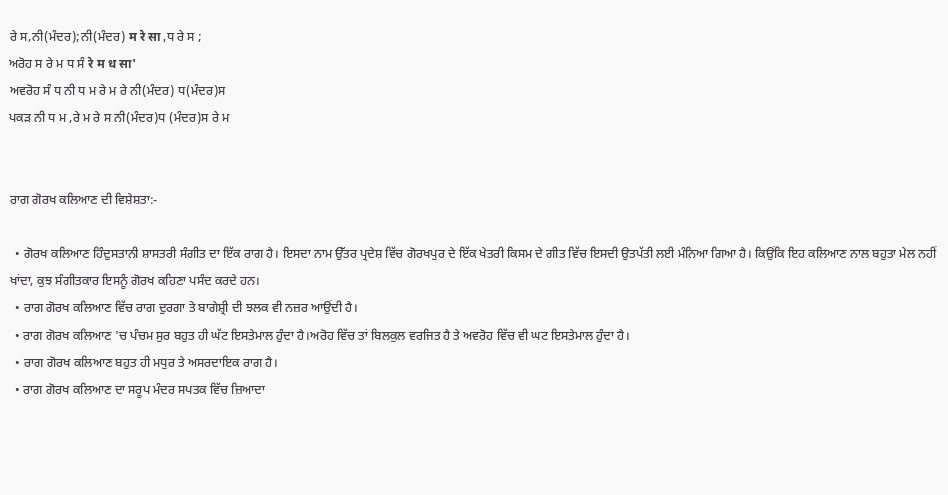ਰੇ ਸ,ਨੀ(ਮੰਦਰ);ਨੀ(ਮੰਦਰ) म रे सा ,ਧ ਰੇ ਸ ;
ਅਰੋਹ ਸ ਰੇ ਮ ਧ ਸੰ रे म ध सा'
ਅਵਰੋਹ ਸੰ ਧ ਨੀ ਧ ਮ ਰੇ ਮ ਰੇ ਨੀ(ਮੰਦਰ) ਧ(ਮੰਦਰ)ਸ
ਪਕੜ ਨੀ ਧ ਮ ,ਰੇ ਮ ਰੇ ਸ ਨੀ(ਮੰਦਰ)ਧ (ਮੰਦਰ)ਸ ਰੇ ਮ


ਰਾਗ ਗੋਰਖ ਕਲਿਆਣ ਦੀ ਵਿਸ਼ੇਸ਼ਤਾ:-

  • ਗੋਰਖ ਕਲਿਆਣ ਹਿੰਦੁਸਤਾਨੀ ਸ਼ਾਸਤਰੀ ਸੰਗੀਤ ਦਾ ਇੱਕ ਰਾਗ ਹੈ। ਇਸਦਾ ਨਾਮ ਉੱਤਰ ਪ੍ਰਦੇਸ਼ ਵਿੱਚ ਗੋਰਖਪੁਰ ਦੇ ਇੱਕ ਖੇਤਰੀ ਕਿਸਮ ਦੇ ਗੀਤ ਵਿੱਚ ਇਸਦੀ ਉਤਪੱਤੀ ਲਈ ਮੰਨਿਆ ਗਿਆ ਹੈ। ਕਿਉਂਕਿ ਇਹ ਕਲਿਆਣ ਨਾਲ ਬਹੁਤਾ ਮੇਲ ਨਹੀਂ ਖਾਂਦਾ, ਕੁਝ ਸੰਗੀਤਕਾਰ ਇਸਨੂੰ ਗੋਰਖ ਕਹਿਣਾ ਪਸੰਦ ਕਰਦੇ ਹਨ।
  • ਰਾਗ ਗੋਰਖ ਕਲਿਆਣ ਵਿੱਚ ਰਾਗ ਦੁਰਗਾ ਤੇ ਬਾਗੇਸ਼੍ਰੀ ਦੀ ਝਲਕ ਵੀ ਨਜ਼ਰ ਆਉਂਦੀ ਹੈ।
  • ਰਾਗ ਗੋਰਖ ਕਲਿਆਣ 'ਚ ਪੰਚਮ ਸੁਰ ਬਹੁਤ ਹੀ ਘੱਟ ਇਸਤੇਮਾਲ ਹੁੰਦਾ ਹੈ।ਅਰੋਹ ਵਿੱਚ ਤਾਂ ਬਿਲਕੁਲ ਵਰਜਿਤ ਹੈ ਤੇ ਅਵਰੋਹ ਵਿੱਚ ਵੀ ਘਟ ਇਸਤੇਮਾਲ ਹੁੰਦਾ ਹੈ।
  • ਰਾਗ ਗੋਰਖ ਕਲਿਆਣ ਬਹੁਤ ਹੀ ਮਧੁਰ ਤੇ ਅਸਰਦਾਇਕ ਰਾਗ ਹੈ।
  • ਰਾਗ ਗੋਰਖ ਕਲਿਆਣ ਦਾ ਸਰੂਪ ਮੰਦਰ ਸਪਤਕ ਵਿੱਚ ਜ਼ਿਆਦਾ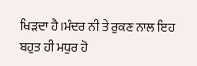ਖਿੜਦਾ ਹੈ।ਮੰਦਰ ਨੀ ਤੇ ਰੁਕਣ ਨਾਲ ਇਹ ਬਹੁਤ ਹੀ ਮਧੁਰ ਹੋ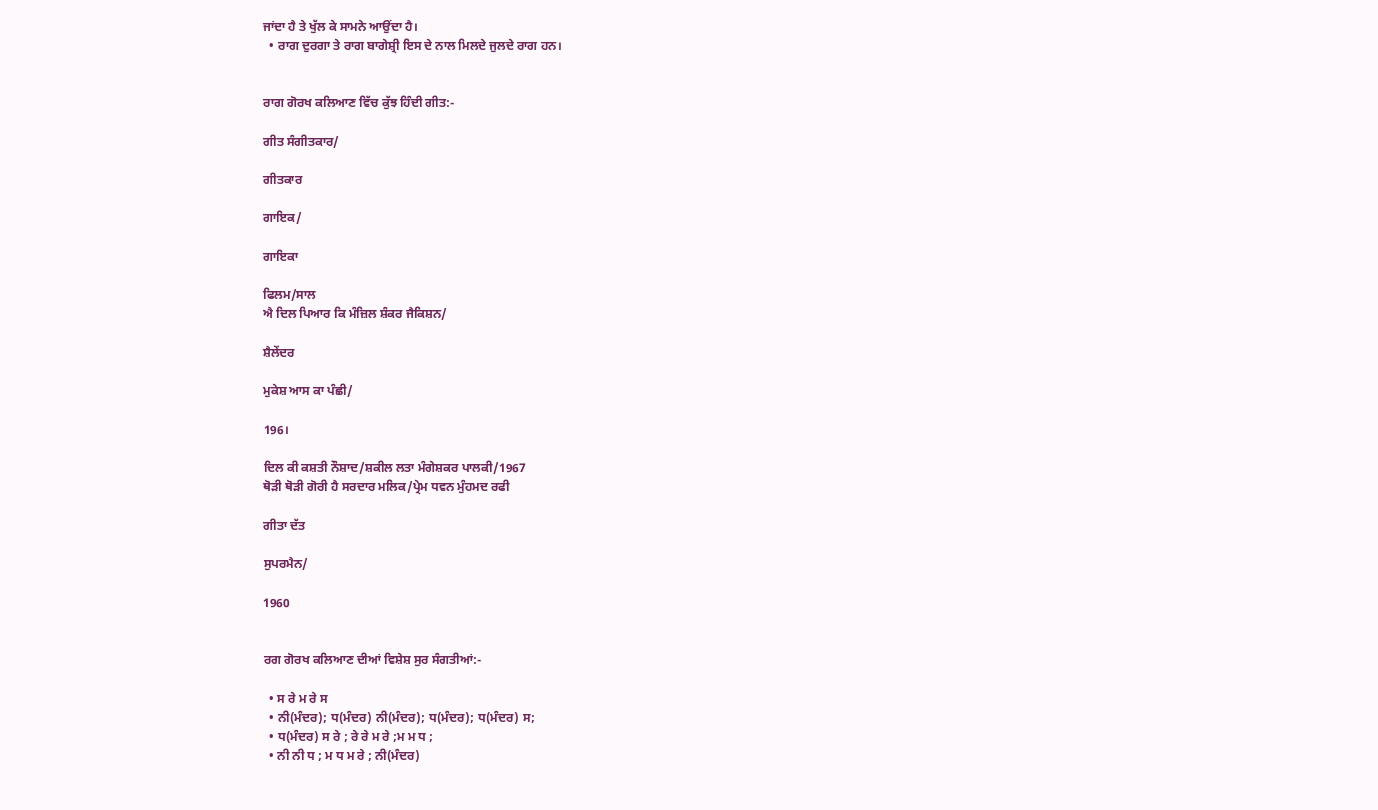ਜਾਂਦਾ ਹੈ ਤੇ ਖੁੱਲ ਕੇ ਸਾਮਨੇ ਆਉਂਦਾ ਹੈ।
  • ਰਾਗ ਦੁਰਗਾ ਤੇ ਰਾਗ ਬਾਗੇਸ਼੍ਰੀ ਇਸ ਦੇ ਨਾਲ ਮਿਲਦੇ ਜੁਲਦੇ ਰਾਗ ਹਨ।


ਰਾਗ ਗੋਰਖ ਕਲਿਆਣ ਵਿੱਚ ਕੁੱਝ ਹਿੰਦੀ ਗੀਤ:-

ਗੀਤ ਸੰਗੀਤਕਾਰ/

ਗੀਤਕਾਰ

ਗਾਇਕ/

ਗਾਇਕਾ

ਫਿਲਮ/ਸਾਲ
ਐ ਦਿਲ ਪਿਆਰ ਕਿ ਮੰਜ਼ਿਲ ਸ਼ੰਕਰ ਜੈਕਿਸ਼ਨ/

ਸ਼ੈਲੇਂਦਰ

ਮੁਕੇਸ਼ ਆਸ ਕਾ ਪੰਛੀ/

196।

ਦਿਲ ਕੀ ਕਸ਼ਤੀ ਨੌਸ਼ਾਦ/ਸ਼ਕੀਲ ਲਤਾ ਮੰਗੇਸ਼ਕਰ ਪਾਲਕੀ/1967
ਥੋੜੀ ਥੋੜੀ ਗੋਰੀ ਹੈ ਸਰਦਾਰ ਮਲਿਕ/ਪ੍ਰੇਮ ਧਵਨ ਮੁੰਹਮਦ ਰਫੀ

ਗੀਤਾ ਦੱਤ

ਸੁਪਰਮੈਨ/

1960


ਰਗ ਗੋਰਖ ਕਲਿਆਣ ਦੀਆਂ ਵਿਸ਼ੇਸ਼ ਸੁਰ ਸੰਗਤੀਆਂ:-

  • ਸ ਰੇ ਮ ਰੇ ਸ
  • ਨੀ(ਮੰਦਰ); ਧ(ਮੰਦਰ) ਨੀ(ਮੰਦਰ); ਧ(ਮੰਦਰ); ਧ(ਮੰਦਰ) ਸ;
  • ਧ(ਮੰਦਰ) ਸ ਰੇ ; ਰੇ ਰੇ ਮ ਰੇ ;ਮ ਮ ਧ ;
  • ਨੀ ਨੀ ਧ ; ਮ ਧ ਮ ਰੇ ; ਨੀ(ਮੰਦਰ)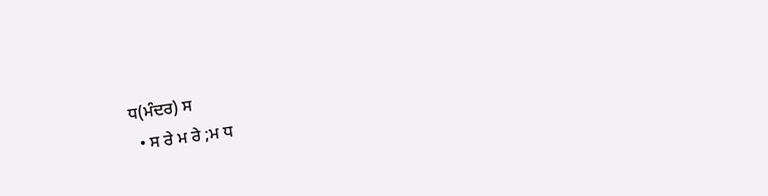ਧ(ਮੰਦਰ) ਸ
  • ਸ ਰੇ ਮ ਰੇ ;ਮ ਧ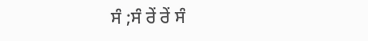ਸੰ ;ਸੰ ਰੇਂ ਰੇਂ ਸੰ